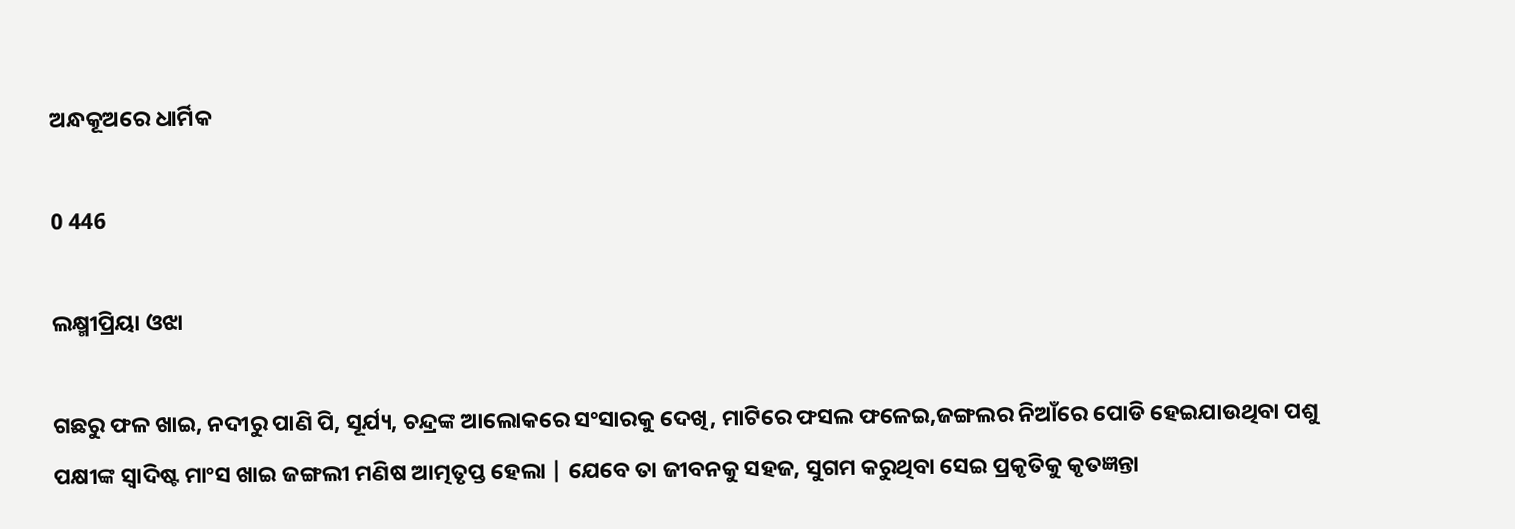ଅନ୍ଧକୂଅରେ ଧାର୍ମିକ

0 446

ଲକ୍ଷ୍ମୀପ୍ରିୟା ଓଝା

ଗଛରୁ ଫଳ ଖାଇ, ନଦୀରୁ ପାଣି ପି, ସୂର୍ଯ୍ୟ, ଚନ୍ଦ୍ରଙ୍କ ଆଲୋକରେ ସଂସାରକୁ ଦେଖି, ମାଟିରେ ଫସଲ ଫଳେଇ,ଜଙ୍ଗଲର ନିଆଁରେ ପୋଡି ହେଇଯାଉଥିବା ପଶୁ ପକ୍ଷୀଙ୍କ ସ୍ୱାଦିଷ୍ଟ ମାଂସ ଖାଇ ଜଙ୍ଗଲୀ ମଣିଷ ଆତ୍ମତୃପ୍ତ ହେଲା | ଯେବେ ତା ଜୀବନକୁ ସହଜ, ସୁଗମ କରୁଥିବା ସେଇ ପ୍ରକୃତିକୁ କୃତଜ୍ଞନ୍ତା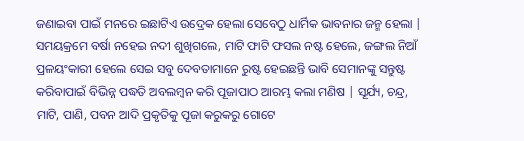ଜଣାଇବା ପାଇଁ ମନରେ ଇଛାଟିଏ ଉଦ୍ରେକ ହେଲା ସେବେଠୁ ଧାର୍ମିକ ଭାବନାର ଜନ୍ମ ହେଲା | ସମୟକ୍ରମେ ବର୍ଷା ନହେଇ ନଦୀ ଶୁଖିଗଲେ, ମାଟି ଫାଟି ଫସଲ ନଷ୍ଟ ହେଲେ, ଜଙ୍ଗଲ ନିଆଁ ପ୍ରଳୟଂକାରୀ ହେଲେ ସେଇ ସବୁ ଦେବତାମାନେ ରୁଷ୍ଟ ହେଇଛନ୍ତି ଭାବି ସେମାନଙ୍କୁ ସନ୍ତୁଷ୍ଟ କରିବାପାଇଁ ବିଭିନ୍ନ ପଦ୍ଧତି ଅବଲମ୍ବନ କରି ପୂଜାପାଠ ଆରମ୍ଭ କଲା ମଣିଷ | ସୂର୍ଯ୍ୟ, ଚନ୍ଦ୍ର, ମାଟି, ପାଣି, ପବନ ଆଦି ପ୍ରକୃତିକୁ ପୂଜା କରୁକରୁ ଗୋଟେ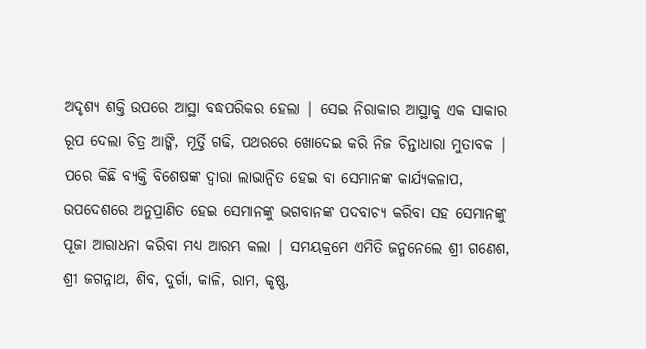ଅଦୃଶ୍ୟ ଶକ୍ତି ଉପରେ ଆସ୍ଥା ବଦ୍ଧପରିକର ହେଲା | ସେଇ ନିରାକାର ଆସ୍ଥାକୁ ଏକ ସାକାର ରୂପ ଦେଲା ଚିତ୍ର ଆଙ୍କି, ମୂର୍ତ୍ତି ଗଢି, ପଥରରେ ଖୋଦେଇ କରି ନିଜ ଚିନ୍ତାଧାରା ମୁତାବକ | ପରେ କିଛି ବ୍ୟକ୍ତି ବିଶେଷଙ୍କ ଦ୍ୱାରା ଲାଭାନ୍ବିତ ହେଇ ବା ସେମାନଙ୍କ କାର୍ଯ୍ୟକଳାପ, ଉପଦେଶରେ ଅନୁପ୍ରାଣିତ ହେଇ ସେମାନଙ୍କୁ ଭଗବାନଙ୍କ ପଦବାଚ୍ୟ କରିବା ସହ ସେମାନଙ୍କୁ ପୂଜା ଆରାଧନା କରିବା ମଧ୍ୟ ଆରମ୍ଭ କଲା | ସମୟକ୍ରମେ ଏମିତି ଜନ୍ମନେଲେ ଶ୍ରୀ ଗଣେଶ, ଶ୍ରୀ ଜଗନ୍ନାଥ, ଶିବ, ଦୁର୍ଗା, କାଳି, ରାମ, କୃଷ୍ଣ,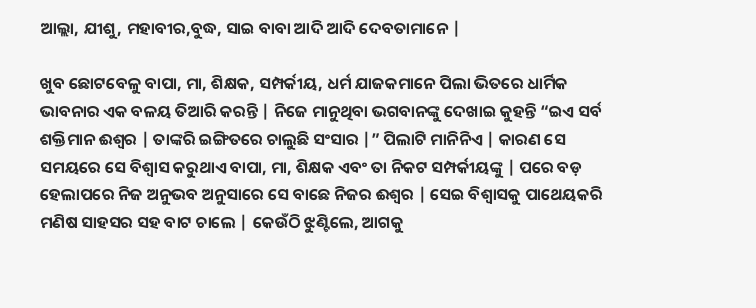ଆଲ୍ଲା, ଯୀଶୁ, ମହାବୀର,ବୁଦ୍ଧ, ସାଇ ବାବା ଆଦି ଆଦି ଦେବତାମାନେ |

ଖୁବ ଛୋଟବେଳୁ ବାପା, ମା, ଶିକ୍ଷକ, ସମ୍ପର୍କୀୟ, ଧର୍ମ ଯାଜକମାନେ ପିଲା ଭିତରେ ଧାର୍ମିକ ଭାବନାର ଏକ ବଳୟ ତିଆରି କରନ୍ତି | ନିଜେ ମାନୁଥିବା ଭଗବାନଙ୍କୁ ଦେଖାଇ କୁହନ୍ତି “ଇଏ ସର୍ବ ଶକ୍ତିମାନ ଈଶ୍ୱର | ତାଙ୍କରି ଇଙ୍ଗିତରେ ଚାଲୁଛି ସଂସାର |” ପିଲାଟି ମାନିନିଏ | କାରଣ ସେ ସମୟରେ ସେ ବିଶ୍ୱାସ କରୁଥାଏ ବାପା, ମା, ଶିକ୍ଷକ ଏବଂ ତା ନିକଟ ସମ୍ପର୍କୀୟଙ୍କୁ | ପରେ ବଡ଼ ହେଲାପରେ ନିଜ ଅନୁଭବ ଅନୁସାରେ ସେ ବାଛେ ନିଜର ଈଶ୍ୱର | ସେଇ ବିଶ୍ୱାସକୁ ପାଥେୟକରି ମଣିଷ ସାହସର ସହ ବାଟ ଚାଲେ | କେଉଁଠି ଝୁଣ୍ଟିଲେ, ଆଗକୁ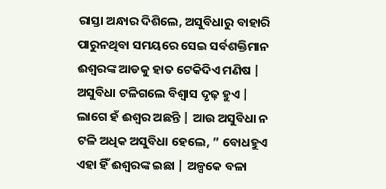ରାସ୍ତା ଅନ୍ଧାର ଦିଶିଲେ, ଅସୁବିଧାରୁ ବାହାରି ପାରୁନଥିବା ସମୟରେ ସେଇ ସର୍ବଶକ୍ତିମାନ ଈଶ୍ୱରଙ୍କ ଆଡକୁ ହାତ ଟେକିଦିଏ ମଣିଷ | ଅସୁବିଧା ଟଳିଗଲେ ବିଶ୍ୱାସ ଦୃଢ଼ ହୁଏ | ଲାଗେ ହଁ ଈଶ୍ୱର ଅଛନ୍ତି | ଆଉ ଅସୁବିଧା ନ ଟଳି ଅଧିକ ଅସୁବିଧା ହେଲେ, ” ବୋଧହୁଏ ଏହା ହିଁ ଈଶ୍ୱରଙ୍କ ଇଛା | ଅଳ୍ପକେ ବଳା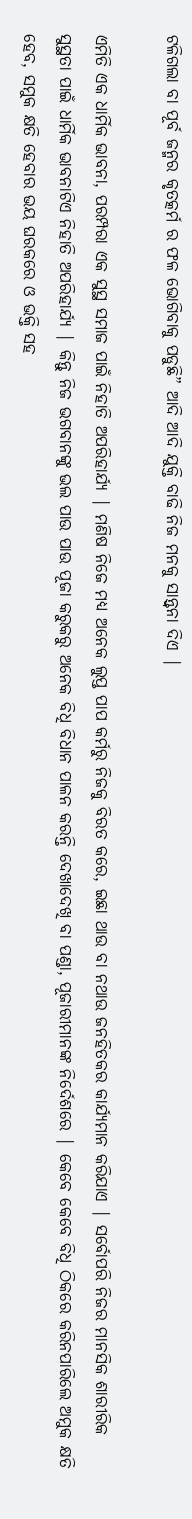ଟଳିଗଲା ବା ପୂର୍ବ ଜନ୍ମର କୃତତ୍କର୍ମ ର ଫଳ ଭୋଗିବାକୁ ପଡୁଛି” ଆଦି ଆଦି ଯୁକ୍ତି ବାଢି ନିଜ ମନକୁ ସାନ୍ତ୍ୱନା ଦିଏ |

ଏମିତି ଏକ ଧାର୍ମିକ ଭାବନା, ପରମ୍ପରା ଏକ ସୁସ୍ଥ ସମାଜ ପାଇଁ ନିହାତି ଅପରିହାର୍ଯ୍ୟ | ମଣିଷ ନିଜେ ମଧ୍ୟ ଅନେକ ଲୁପ୍ତ ପାପ କର୍ମରୁ ନିଜକୁ ବିରତ କରେ, ଇଛା ଥାଉ ବା ନଥାଉ ଜନହିତକର କାର୍ଯ୍ୟମାନ କରିଯାଏ | ସର୍ବୋପରି ନିଜର ମାନସିକ ଶାରୀରିକ ସୁସ୍ଥତା ପାଇଁ ଧାର୍ମିକ ଭାବନାଟିଏ ନିହାତି ଅପରିହାର୍ଯ୍ୟ | କିନ୍ତୁ ନିଜ ଭଗବାନଙ୍କୁ ଭଲ ପାଉ ପାଉ ପୂଜା କରୁକରୁ ଅନେକ ବିଧି ବିଧାନ ପାଳନ କରନ୍ତି ଦେଖାଦେଖି ବା ପଣ୍ଡା, ପୂଜାରୀମାନଙ୍କ ନିର୍ଦେଶରେ | କେବେ କେବେ ବିଧି ଠିକରେ କରିନପାରିଲେ ଅମୁକ କ୍ଷତି ହେବ, ସମୁକ କ୍ଷତି ହେବାର ଭୟ ଘରକରେ ଓ ଭକ୍ତି ସହ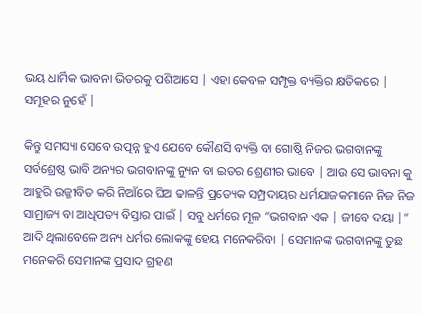ଭୟ ଧାର୍ମିକ ଭାବନା ଭିତରକୁ ପଶିଆସେ | ଏହା କେବଳ ସମ୍ପୃକ୍ତ ବ୍ୟକ୍ତିର କ୍ଷତିକରେ | ସମୂହର ନୁହେଁ |

କିନ୍ତୁ ସମସ୍ୟା ସେବେ ଉତ୍ପନ୍ନ ହୁଏ ଯେବେ କୌଣସି ବ୍ୟକ୍ତି ବା ଗୋଷ୍ଠି ନିଜର ଭଗବାନଙ୍କୁ ସର୍ବଶ୍ରେଷ୍ଠ ଭାବି ଅନ୍ୟର ଭଗବାନଙ୍କୁ ନ୍ୟୁନ ବା ଇତର ଶ୍ରେଣୀର ଭାବେ | ଆଉ ସେ ଭାବନା କୁ ଆହୁରି ଉଜ୍ଜୀବିତ କରି ନିଆଁରେ ଘିଅ ଢାଳନ୍ତି ପ୍ରତ୍ୟେକ ସମ୍ପ୍ରଦାୟର ଧର୍ମଯାଜକମାନେ ନିଜ ନିଜ ସାମ୍ରାଜ୍ୟ ବା ଆଧିପତ୍ୟ ବିସ୍ତାର ପାଇଁ | ସବୁ ଧର୍ମରେ ମୂଳ “ଭଗବାନ ଏକ | ଜୀବେ ଦୟା |” ଆଦି ଥିଲାବେଳେ ଅନ୍ୟ ଧର୍ମର ଲୋକଙ୍କୁ ହେୟ ମନେକରିବା | ସେମାନଙ୍କ ଭଗବାନଙ୍କୁ ତୁଛ ମନେକରି ସେମାନଙ୍କ ପ୍ରସାଦ ଗ୍ରହଣ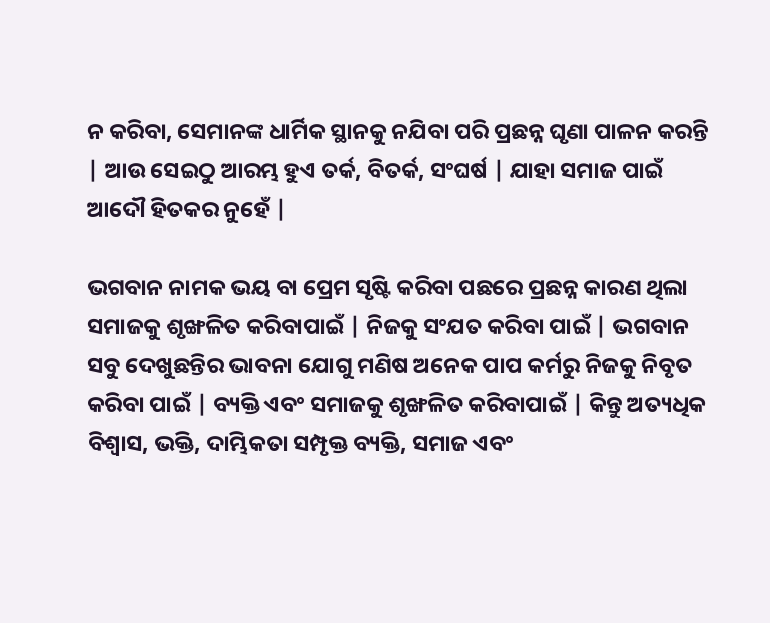ନ କରିବା, ସେମାନଙ୍କ ଧାର୍ମିକ ସ୍ଥାନକୁ ନଯିବା ପରି ପ୍ରଛନ୍ନ ଘୃଣା ପାଳନ କରନ୍ତି | ଆଉ ସେଇଠୁ ଆରମ୍ଭ ହୁଏ ତର୍କ, ବିତର୍କ, ସଂଘର୍ଷ | ଯାହା ସମାଜ ପାଇଁ ଆଦୌ ହିତକର ନୁହେଁ |

ଭଗବାନ ନାମକ ଭୟ ବା ପ୍ରେମ ସୃଷ୍ଟି କରିବା ପଛରେ ପ୍ରଛନ୍ନ କାରଣ ଥିଲା ସମାଜକୁ ଶୃଙ୍ଖଳିତ କରିବାପାଇଁ | ନିଜକୁ ସଂଯତ କରିବା ପାଇଁ | ଭଗବାନ ସବୁ ଦେଖୁଛନ୍ତିର ଭାବନା ଯୋଗୁ ମଣିଷ ଅନେକ ପାପ କର୍ମରୁ ନିଜକୁ ନିବୃତ କରିବା ପାଇଁ | ବ୍ୟକ୍ତି ଏବଂ ସମାଜକୁ ଶୃଙ୍ଖଳିତ କରିବାପାଇଁ | କିନ୍ତୁ ଅତ୍ୟଧିକ ବିଶ୍ୱାସ, ଭକ୍ତି, ଦାମ୍ଭିକତା ସମ୍ପୃକ୍ତ ବ୍ୟକ୍ତି, ସମାଜ ଏବଂ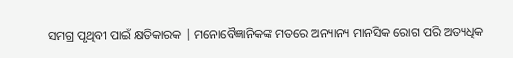ସମଗ୍ର ପୃଥିବୀ ପାଇଁ କ୍ଷତିକାରକ | ମନୋବୈଜ୍ଞାନିକଙ୍କ ମତରେ ଅନ୍ୟାନ୍ୟ ମାନସିକ ରୋଗ ପରି ଅତ୍ୟଧିକ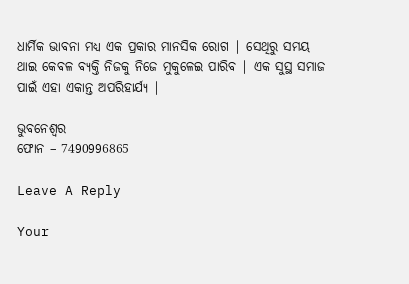ଧାର୍ମିକ ଭାବନା ମଧ୍ୟ ଏକ ପ୍ରକାର ମାନସିକ ରୋଗ | ସେଥିରୁ ସମୟ ଥାଇ କେବଳ ବ୍ୟକ୍ତି ନିଜକୁ ନିଜେ ମୁକୁଳେଇ ପାରିବ | ଏକ ସୁସ୍ଥ ସମାଜ ପାଇଁ ଏହା ଏକାନ୍ତ ଅପରିହାର୍ଯ୍ୟ |

ଭୁବନେଶ୍ୱର
ଫୋନ – 7490996865

Leave A Reply

Your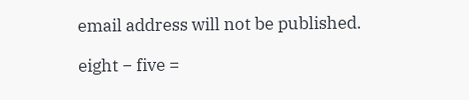email address will not be published.

eight − five =